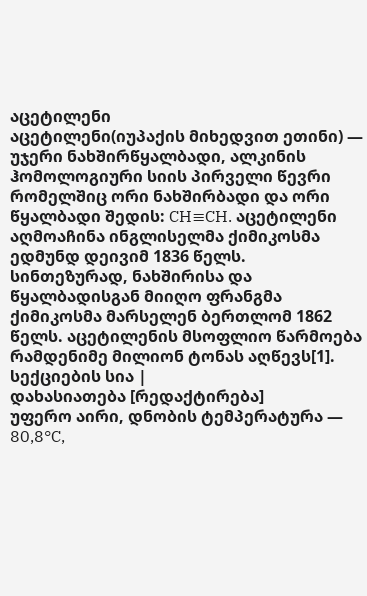აცეტილენი
აცეტილენი(იუპაქის მიხედვით ეთინი) — უჯერი ნახშირწყალბადი, ალკინის ჰომოლოგიური სიის პირველი წევრი რომელშიც ორი ნახშირბადი და ორი წყალბადი შედის: CH≡CH. აცეტილენი აღმოაჩინა ინგლისელმა ქიმიკოსმა ედმუნდ დეივიმ 1836 წელს. სინთეზურად, ნახშირისა და წყალბადისგან მიიღო ფრანგმა ქიმიკოსმა მარსელენ ბერთლომ 1862 წელს. აცეტილენის მსოფლიო წარმოება რამდენიმე მილიონ ტონას აღწევს[1].
სექციების სია |
დახასიათება [რედაქტირება]
უფერო აირი, დნობის ტემპერატურა — 80,8°C,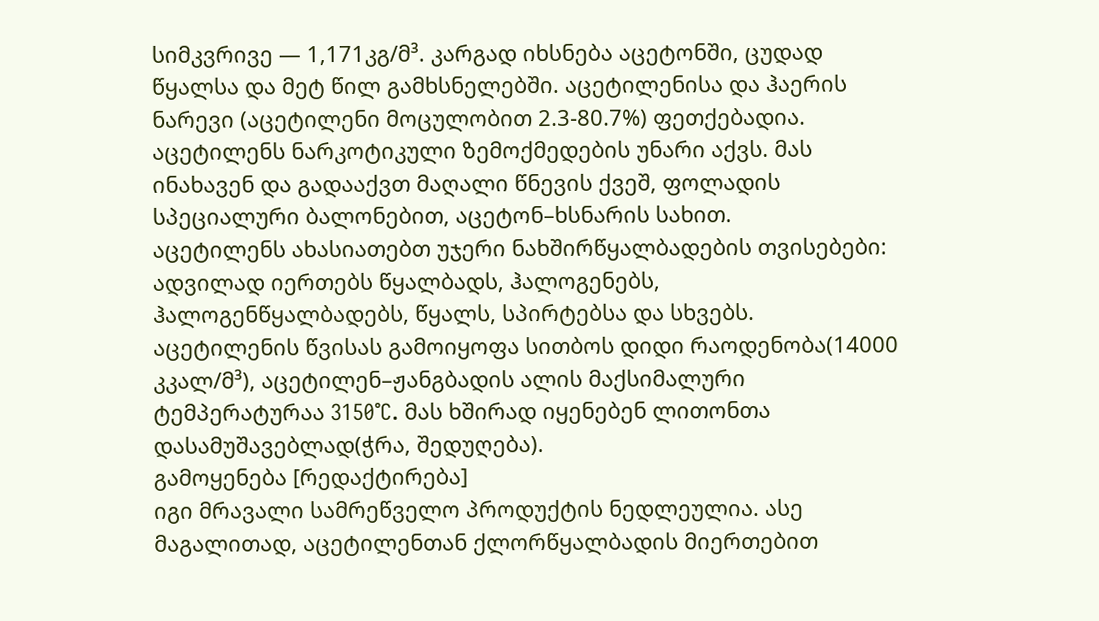სიმკვრივე — 1,171კგ/მ³. კარგად იხსნება აცეტონში, ცუდად წყალსა და მეტ წილ გამხსნელებში. აცეტილენისა და ჰაერის ნარევი (აცეტილენი მოცულობით 2.3-80.7%) ფეთქებადია. აცეტილენს ნარკოტიკული ზემოქმედების უნარი აქვს. მას ინახავენ და გადააქვთ მაღალი წნევის ქვეშ, ფოლადის სპეციალური ბალონებით, აცეტონ–ხსნარის სახით.
აცეტილენს ახასიათებთ უჯერი ნახშირწყალბადების თვისებები: ადვილად იერთებს წყალბადს, ჰალოგენებს, ჰალოგენწყალბადებს, წყალს, სპირტებსა და სხვებს.
აცეტილენის წვისას გამოიყოფა სითბოს დიდი რაოდენობა(14000 კკალ/მ³), აცეტილენ–ჟანგბადის ალის მაქსიმალური ტემპერატურაა 3150°C. მას ხშირად იყენებენ ლითონთა დასამუშავებლად(ჭრა, შედუღება).
გამოყენება [რედაქტირება]
იგი მრავალი სამრეწველო პროდუქტის ნედლეულია. ასე მაგალითად, აცეტილენთან ქლორწყალბადის მიერთებით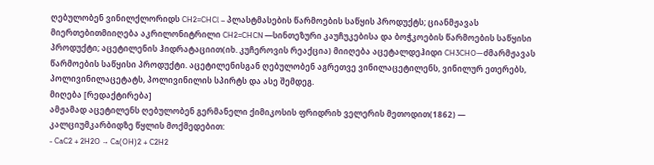ღებულობენ ვინილქლორიდს CH2=CHCl – პლასტმასების წარმოების საწყის პროდუქტს; ციანმჟავას მიერთებითმიიღება აკრილონიტრილი CH2=CHCN —სინთეზური კაუჩუკებისა და ბოჭკოების წარმოების საწყისი პროდუქტი; აცეტილენის ჰიდრატაციით(იხ. კუჩეროვის რეაქცია) მიიღება აცეტალდეჰიდი CH3CHO—ძმარმჟავას წარმოების საწყისი პროდუქტი. აცეტილენისგან ღებულობენ აგრეთვე ვინილაცეტილენს, ვინილურ ეთერებს, პოლივინილაცეტატს, პოლივინილის სპირტს და ასე შემდეგ.
მიღება [რედაქტირება]
ამჟამად აცეტილენს ღებულობენ გერმანელი ქიმიკოსის ფრიდრიხ ველერის მეთოდით(1862) — კალციუმკარბიდზე წყლის მოქმედებით:
- CaC2 + 2H2O → Ca(OH)2 + C2H2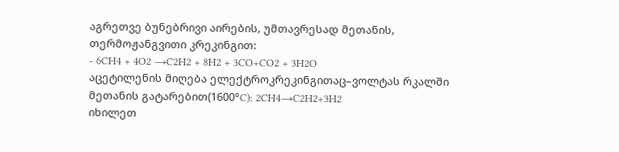აგრეთვე ბუნებრივი აირების, უმთავრესად მეთანის, თერმოჟანგვითი კრეკინგით:
- 6CH4 + 4O2 →C2H2 + 8H2 + 3CO+CO2 + 3H2O
აცეტილენის მიღება ელექტროკრეკინგითაც–ვოლტას რკალში მეთანის გატარებით(1600°C): 2CH4→C2H2+3H2
იხილეთ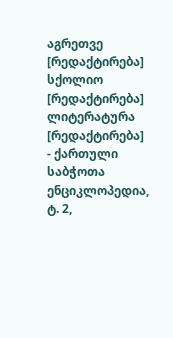აგრეთვე [რედაქტირება]
სქოლიო [რედაქტირება]
ლიტერატურა [რედაქტირება]
- ქართული საბჭოთა ენციკლოპედია, ტ. 2,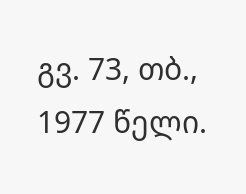გვ. 73, თბ., 1977 წელი.